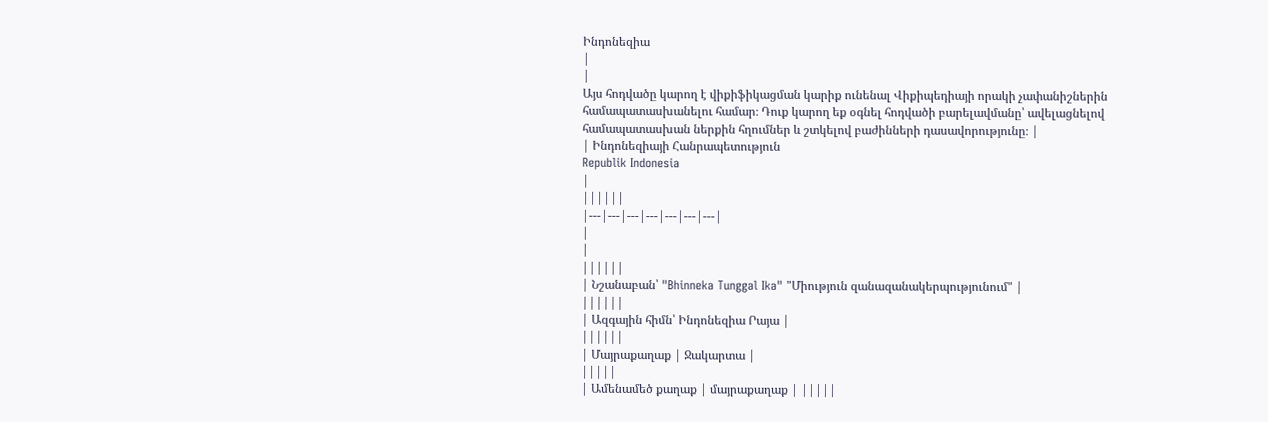Ինդոնեզիա
|
|
Այս հոդվածը կարող է վիքիֆիկացման կարիք ունենալ Վիքիպեդիայի որակի չափանիշներին համապատասխանելու համար։ Դուք կարող եք օգնել հոդվածի բարելավմանը՝ ավելացնելով համապատասխան ներքին հղումներ և շտկելով բաժինների դասավորությունը։ |
| Ինդոնեզիայի Հանրապետություն
Republik Indonesia
|
||||||
|---|---|---|---|---|---|---|
|
|
||||||
| Նշանաբան՝ "Bhinneka Tunggal Ika" "Միություն զանազանակերպությունում" |
||||||
| Ազգային հիմն՝ Ինդոնեզիա Րայա |
||||||
| Մայրաքաղաք | Ջակարտա |
|||||
| Ամենամեծ քաղաք | մայրաքաղաք | |||||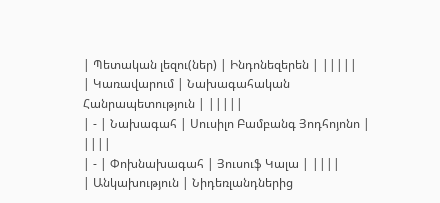| Պետական լեզու(ներ) | Ինդոնեզերեն | |||||
| Կառավարում | Նախագահական Հանրապետություն | |||||
| - | Նախագահ | Սուսիլո Բամբանգ Յոդհոյոնո | ||||
| - | Փոխնախագահ | Յուսուֆ Կալա | ||||
| Անկախություն | Նիդեռլանդներից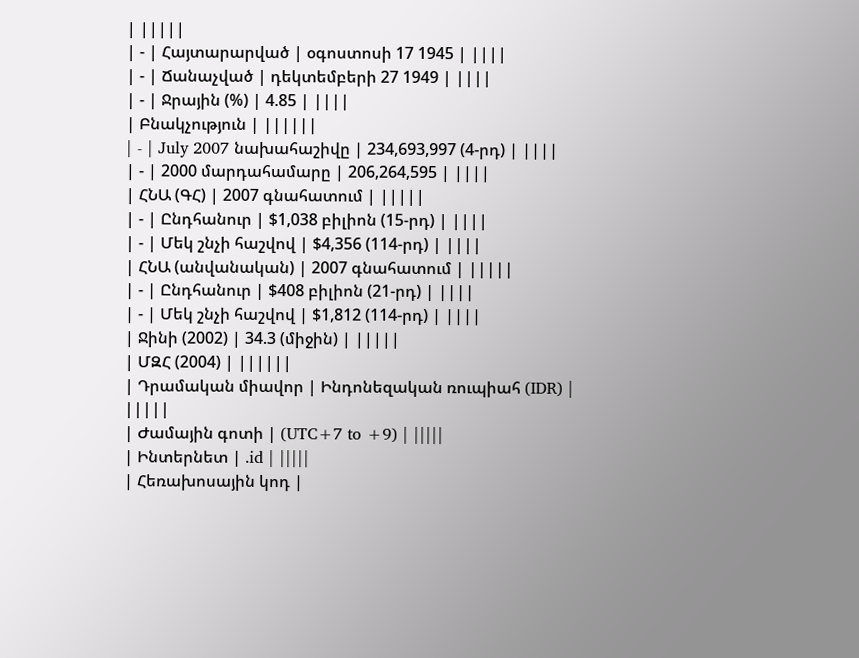| |||||
| - | Հայտարարված | օգոստոսի 17 1945 | ||||
| - | Ճանաչված | դեկտեմբերի 27 1949 | ||||
| - | Ջրային (%) | 4.85 | ||||
| Բնակչություն | ||||||
| - | July 2007 նախահաշիվը | 234,693,997 (4-րդ) | ||||
| - | 2000 մարդահամարը | 206,264,595 | ||||
| ՀՆԱ (ԳՀ) | 2007 գնահատում | |||||
| - | Ընդհանուր | $1,038 բիլիոն (15-րդ) | ||||
| - | Մեկ շնչի հաշվով | $4,356 (114-րդ) | ||||
| ՀՆԱ (անվանական) | 2007 գնահատում | |||||
| - | Ընդհանուր | $408 բիլիոն (21-րդ) | ||||
| - | Մեկ շնչի հաշվով | $1,812 (114-րդ) | ||||
| Ջինի (2002) | 34.3 (միջին) | |||||
| ՄԶՀ (2004) | ||||||
| Դրամական միավոր | Ինդոնեզական ռուպիահ (IDR) |
|||||
| Ժամային գոտի | (UTC+7 to +9) | |||||
| Ինտերնետ | .id | |||||
| Հեռախոսային կոդ |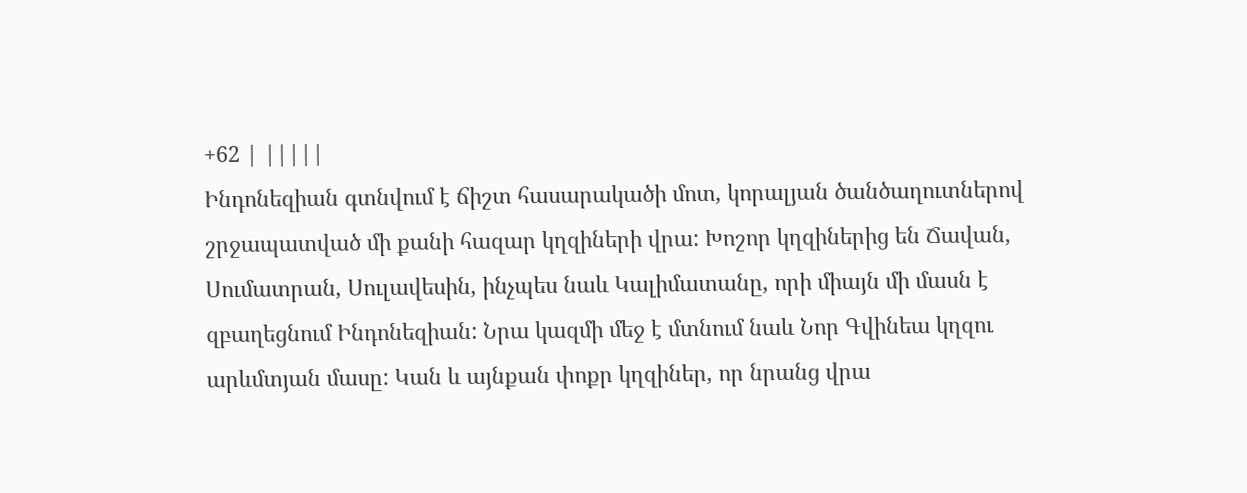+62 | |||||
Ինդոնեզիան գտնվում է ճիշտ հասարակածի մոտ, կորալյան ծանծաղուտներով շրջապատված մի քանի հազար կղզիների վրա: Խոշոր կղզիներից են Ճավան, Սումատրան, Սուլավեսին, ինչպես նաև Կալիմատանը, որի միայն մի մասն է զբաղեցնում Ինդոնեզիան: Նրա կազմի մեջ է մտնում նաև Նոր Գվինեա կղզու արևմտյան մասը: Կան և այնքան փոքր կղզիներ, որ նրանց վրա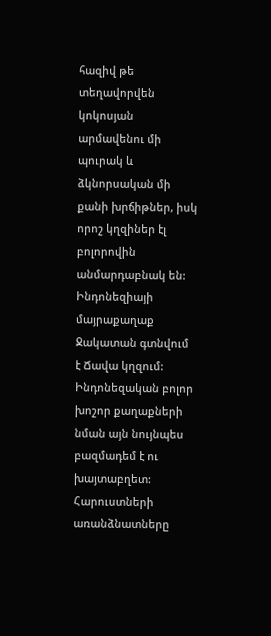հազիվ թե տեղավորվեն կոկոսյան արմավենու մի պուրակ և ձկնորսական մի քանի խրճիթներ, իսկ որոշ կղզիներ էլ բոլորովին անմարդաբնակ են: Ինդոնեզիայի մայրաքաղաք Ջակատան գտնվում է Ճավա կղզում: Ինդոնեզական բոլոր խոշոր քաղաքների նման այն նույնպես բազմադեմ է ու խայտաբղետ: Հարուստների առանձնատները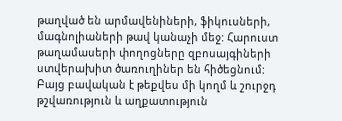թաղված են արմավենիների, ֆիկուսների, մագնոլիաների թավ կանաչի մեջ: Հարուստ թաղամասերի փողոցները զբոսայգիների ստվերախիտ ծառուղիներ են հիծեցնում: Բայց բավական է թեքվես մի կողմ և շուրջդ թշվառություն և աղքատություն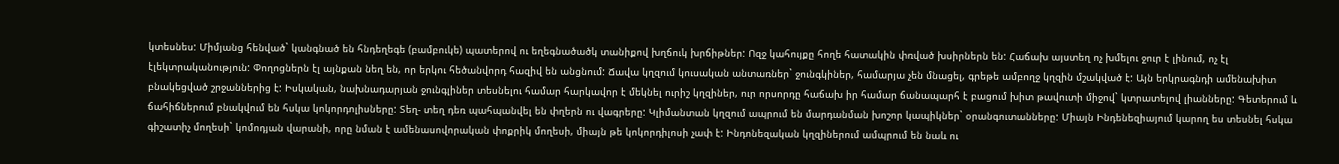կտեսնես: Միմյանց հենված` կանգնած են հնդեղեգե (բամբուկե) պատերով ու եղեգնածածկ տանիքով խղճուկ խրճիթներ: Ոզջ կահույքը հողե հատակին փռված խսիրներն են: Հաճախ այստեղ ոչ խմելու ջուր է լինում, ոչ էլ էլեկտրականություն: Փողոցներն էլ այնքան նեղ են, որ երկու հեծանվորդ հազիվ են անցնում: Ճավա կղզում կուսական անտառներ` ջունգկիներ, համարյա չեն մնացել, գրեթե ամբողջ կղզին մշակված է: Այն երկրագնդի ամենախիտ բնակեցված շրջաններից է: Իսկական, նախնադարյան ջունգլիներ տեսնելու համար հարկավոր է մեկնել ուրիշ կղզիներ, ուր որսորդը հաճախ իր համար ճանապարհ է բացում խիտ թավուտի միջով` կտրատելով լիանները: Գետերում և ճահիճներում բնակվում են հսկա կոկորդոլիսները: Տեղ- տեղ դեռ պահպանվել են փղերն ու վագրերը: Կլիմանտան կղզում ապրում են մարդանման խոշոր կապիկներ` օրանգուտանները: Միայն Ինդենեզիայում կարող ես տեսնել հսկա գիշատիչ մողեսի` կոմոդյան վարանի, որը նման է ամենասովորական փոքրիկ մողեսի, միայն թե կոկորդիլոսի չափ է: Ինդոնեզական կղզիներում ամպրում են նաև ու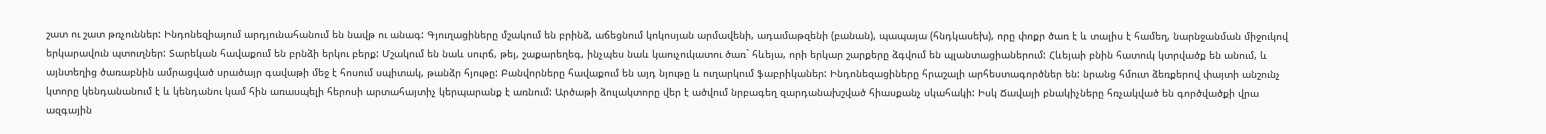շատ ու շատ թռչուններ: Ինդոնեզիայում արդյունահանում են նավթ ու անագ: Գյուղացիները մշակում են բրինձ, աճեցնում կոկոսյան արմավենի, ադամաթզենի (բանան), պապայա (հնդկասեխ), որը փոքր ծառ է և տալիս է համեղ, նարնջանման միջուկով երկարավուն պտուղներ: Տարեկան հավաքում են բրնձի երկու բերք: Մշակում են նաև սուրճ, թեյ, շաքարեղեգ, ինչպես նաև կաուչուկատու ծառ` հևեյա, որի երկար շարքերը ձգվում են պլանտացիաներում: Հևեյաի բնին հատուկ կտրվածք են անում, և այնտեղից ծառաբնին ամրացված սրածայր գավաթի մեջ է հոսում սպիտակ, թանձր հյութը: Բանվորները հավաքում են այդ նյութը և ուղարկում ֆաբրիկաներ: Ինդոնեզացիները հրաշալի արհեստագործներ են: նրանց հմուտ ձեռքերով փայտի անշունչ կտորը կենդանանում է և կենդանու կամ հին առասպելի հերոսի արտահայտիչ կերպարանք է առնում: Արծաթի ձուլակտորը վեր է ածվում նրբագեղ զարդանախշված հիասքանչ սկահակի: Իսկ Ճավայի բնակիչները հռչակված են գործվածքի վրա ազգային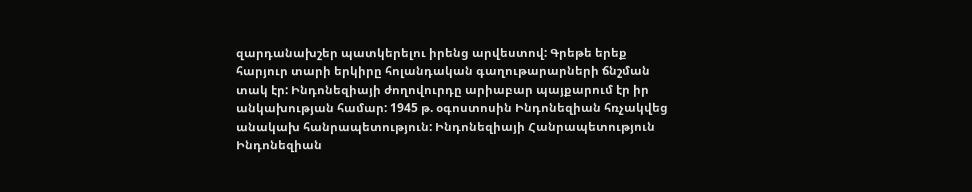զարդանախշեր պատկերելու իրենց արվեստով: Գրեթե երեք հարյուր տարի երկիրը հոլանդական գաղութարարների ճնշման տակ էր: Ինդոնեզիայի ժողովուրդը արիաբար պայքարում էր իր անկախության համար: 1945 թ. օգոստոսին Ինդոնեզիան հռչակվեց անակախ հանրապետություն: Ինդոնեզիայի Հանրապետություն Ինդոնեզիան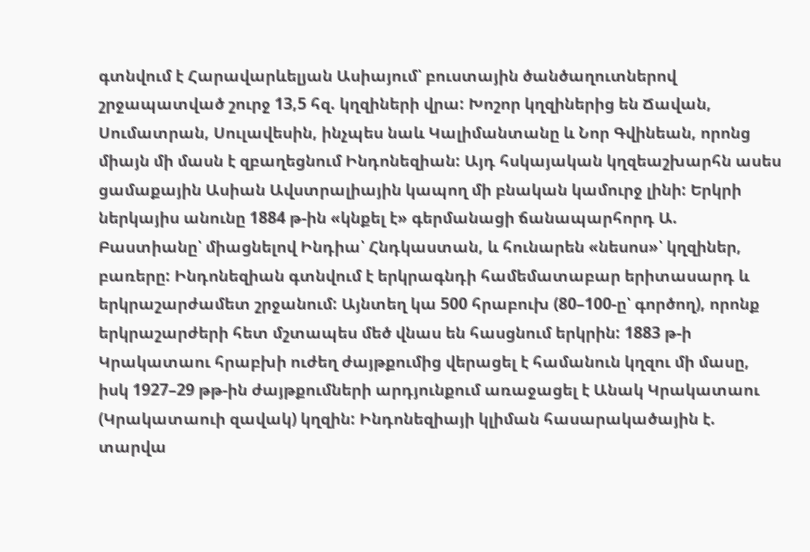գտնվում է Հարավարևելյան Ասիայում՝ բուստային ծանծաղուտներով շրջապատված շուրջ 13,5 հզ. կղզիների վրա: Խոշոր կղզիներից են Ճավան, Սումատրան, Սուլավեսին, ինչպես նաև Կալիմանտանը և Նոր Գվինեան, որոնց միայն մի մասն է զբաղեցնում Ինդոնեզիան: Այդ հսկայական կղզեաշխարհն ասես ցամաքային Ասիան Ավստրալիային կապող մի բնական կամուրջ լինի: Երկրի ներկայիս անունը 1884 թ-ին «կնքել է» գերմանացի ճանապարհորդ Ա. Բաստիանը՝ միացնելով Ինդիա՝ Հնդկաստան, և հունարեն «նեսոս»՝ կղզիներ, բառերը: Ինդոնեզիան գտնվում է երկրագնդի համեմատաբար երիտասարդ և երկրաշարժամետ շրջանում: Այնտեղ կա 500 հրաբուխ (80–100-ը՝ գործող), որոնք երկրաշարժերի հետ մշտապես մեծ վնաս են հասցնում երկրին: 1883 թ-ի Կրակատաու հրաբխի ուժեղ ժայթքումից վերացել է համանուն կղզու մի մասը, իսկ 1927–29 թթ-ին ժայթքումների արդյունքում առաջացել է Անակ Կրակատաու (Կրակատաուի զավակ) կղզին: Ինդոնեզիայի կլիման հասարակածային է. տարվա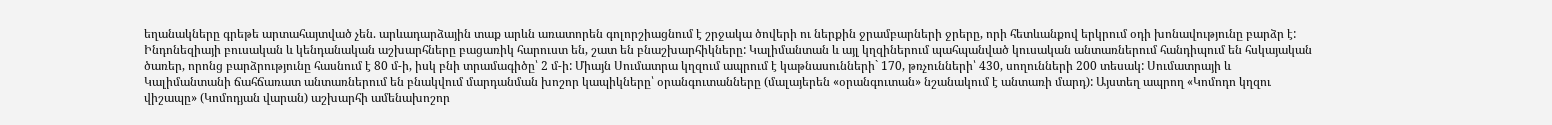եղանակները գրեթե արտահայտված չեն. արևադարձային տաք արևն առատորեն գոլորշիացնում է շրջակա ծովերի ու ներքին ջրամբարների ջրերը, որի հետևանքով երկրում օդի խոնավությունը բարձր է: Ինդոնեզիայի բուսական և կենդանական աշխարհները բացառիկ հարուստ են, շատ են բնաշխարհիկները: Կալիմանտան և այլ կղզիներում պահպանված կուսական անտառներում հանդիպում են հսկայական ծառեր, որոնց բարձրությունը հասնում է 80 մ-ի, իսկ բնի տրամագիծը՝ 2 մ-ի: Միայն Սումատրա կղզում ապրում է կաթնասունների` 170, թռչունների՝ 430, սողունների 200 տեսակ: Սումատրայի և Կալիմանտանի ճահճառատ անտառներում են բնակվում մարդանման խոշոր կապիկները՝ օրանգուտանները (մալայերեն «օրանգուտան» նշանակում է անտառի մարդ): Այստեղ ապրող «Կոմոդո կղզու վիշապը» (Կոմոդյան վարան) աշխարհի ամենախոշոր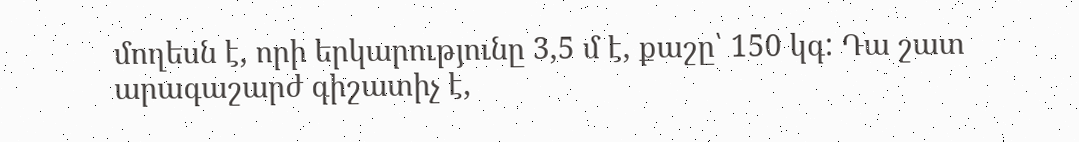մողեսն է, որի երկարությունը 3,5 մ է, քաշը՝ 150 կգ: Դա շատ արագաշարժ գիշատիչ է,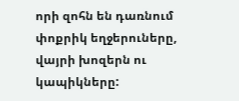որի զոհն են դառնում փոքրիկ եղջերուները, վայրի խոզերն ու կապիկները: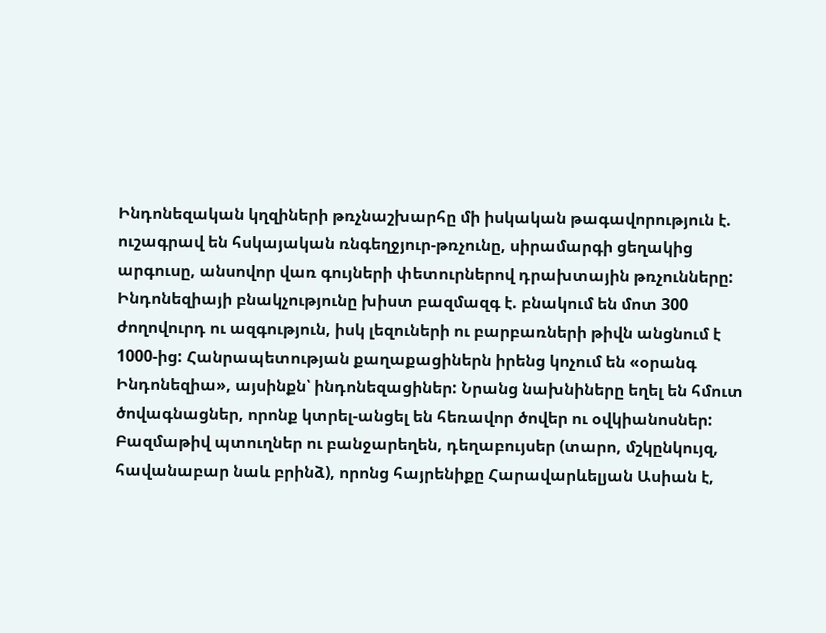Ինդոնեզական կղզիների թռչնաշխարհը մի իսկական թագավորություն է. ուշագրավ են հսկայական ռնգեղջյուր-թռչունը, սիրամարգի ցեղակից արգուսը, անսովոր վառ գույների փետուրներով դրախտային թռչունները: Ինդոնեզիայի բնակչությունը խիստ բազմազգ է. բնակում են մոտ 300 ժողովուրդ ու ազգություն, իսկ լեզուների ու բարբառների թիվն անցնում է 1000-ից: Հանրապետության քաղաքացիներն իրենց կոչում են «օրանգ Ինդոնեզիա», այսինքն՝ ինդոնեզացիներ: Նրանց նախնիները եղել են հմուտ ծովագնացներ, որոնք կտրել-անցել են հեռավոր ծովեր ու օվկիանոսներ: Բազմաթիվ պտուղներ ու բանջարեղեն, դեղաբույսեր (տարո, մշկընկույզ, հավանաբար նաև բրինձ), որոնց հայրենիքը Հարավարևելյան Ասիան է,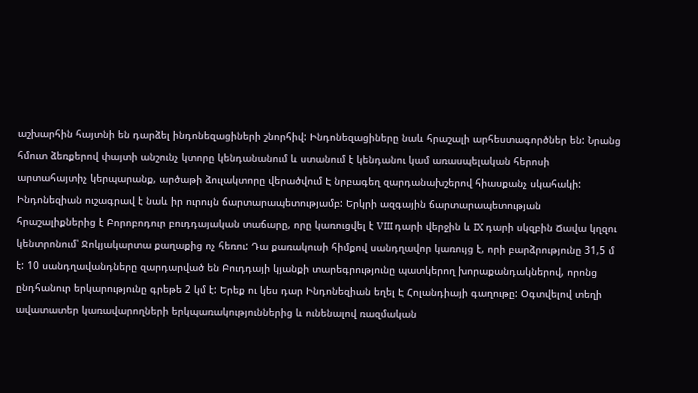աշխարհին հայտնի են դարձել ինդոնեզացիների շնորհիվ: Ինդոնեզացիները նաև հրաշալի արհեստագործներ են: Նրանց հմուտ ձեռքերով փայտի անշունչ կտորը կենդանանում և ստանում է կենդանու կամ առասպելական հերոսի արտահայտիչ կերպարանք, արծաթի ձուլակտորը վերածվում Է նրբագեղ զարդանախշերով հիասքանչ սկահակի: Ինդոնեզիան ուշագրավ է նաև իր ուրույն ճարտարապետությամբ: Երկրի ազգային ճարտարապետության հրաշալիքներից է Բորոբոդուր բուդդայական տաճարը, որը կառուցվել է VIII դարի վերջին և IX դարի սկզբին Ճավա կղզու կենտրոնում՝ Ջոկյակարտա քաղաքից ոչ հեռու: Դա քառակուսի հիմքով սանդղավոր կառույց է, որի բարձրությունը 31,5 մ է: 10 սանդղավանդները զարդարված են Բուդդայի կյանքի տարեգրությունը պատկերող խորաքանդակներով, որոնց ընդհանուր երկարությունը գրեթե 2 կմ է: Երեք ու կես դար Ինդոնեզիան եղել Է Հոլանդիայի գաղութը: Օգտվելով տեղի ավատատեր կառավարողների երկպառակություններից և ունենալով ռազմական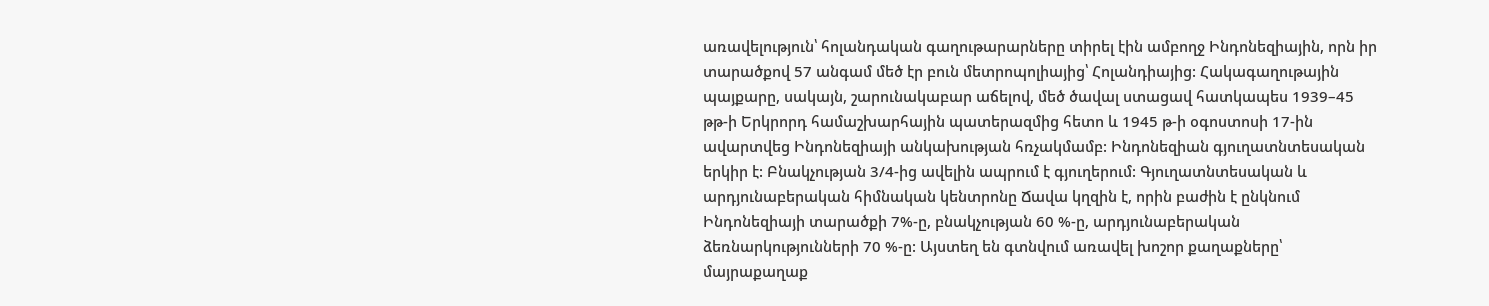առավելություն՝ հոլանդական գաղութարարները տիրել էին ամբողջ Ինդոնեզիային, որն իր տարածքով 57 անգամ մեծ էր բուն մետրոպոլիայից՝ Հոլանդիայից: Հակագաղութային պայքարը, սակայն, շարունակաբար աճելով, մեծ ծավալ ստացավ հատկապես 1939–45 թթ-ի Երկրորդ համաշխարհային պատերազմից հետո և 1945 թ-ի օգոստոսի 17-ին ավարտվեց Ինդոնեզիայի անկախության հռչակմամբ: Ինդոնեզիան գյուղատնտեսական երկիր է: Բնակչության 3/4-ից ավելին ապրում է գյուղերում: Գյուղատնտեսական և արդյունաբերական հիմնական կենտրոնը Ճավա կղզին է, որին բաժին է ընկնում Ինդոնեզիայի տարածքի 7%-ը, բնակչության 60 %-ը, արդյունաբերական ձեռնարկությունների 70 %-ը: Այստեղ են գտնվում առավել խոշոր քաղաքները՝ մայրաքաղաք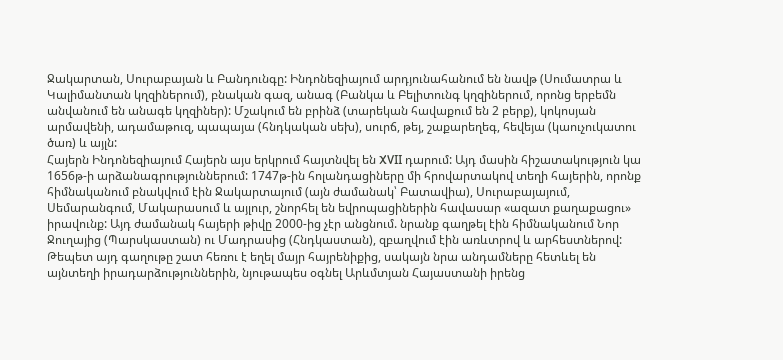Ջակարտան, Սուրաբայան և Բանդունգը: Ինդոնեզիայում արդյունահանում են նավթ (Սումատրա և Կալիմանտան կղզիներում), բնական գազ, անագ (Բանկա և Բելիտունգ կղզիներում, որոնց երբեմն անվանում են անագե կղզիներ): Մշակում են բրինձ (տարեկան հավաքում են 2 բերք), կոկոսյան արմավենի, ադամաթուզ, պապայա (հնդկական սեխ), սուրճ, թեյ, շաքարեղեգ, հեվեյա (կաուչուկատու ծառ) և այլն:
Հայերն Ինդոնեզիայում Հայերն այս երկրում հայտնվել են XVII դարում: Այդ մասին հիշատակություն կա 1656թ-ի արձանագրություններում: 1747թ-ին հոլանդացիները մի հրովարտակով տեղի հայերին, որոնք հիմնականում բնակվում էին Ջակարտայում (այն ժամանակ՝ Բատավիա), Սուրաբայայում, Սեմարանգում, Մակարասում և այլուր, շնորհել են եվրոպացիներին հավասար «ազատ քաղաքացու» իրավունք: Այդ ժամանակ հայերի թիվը 2000-ից չէր անցնում. նրանք գաղթել էին հիմնականում Նոր Ջուղայից (Պարսկաստան) ու Մադրասից (Հնդկաստան), զբաղվում էին առևտրով և արհեստներով: Թեպետ այդ գաղութը շատ հեռու է եղել մայր հայրենիքից, սակայն նրա անդամները հետևել են այնտեղի իրադարձություններին, նյութապես օգնել Արևմտյան Հայաստանի իրենց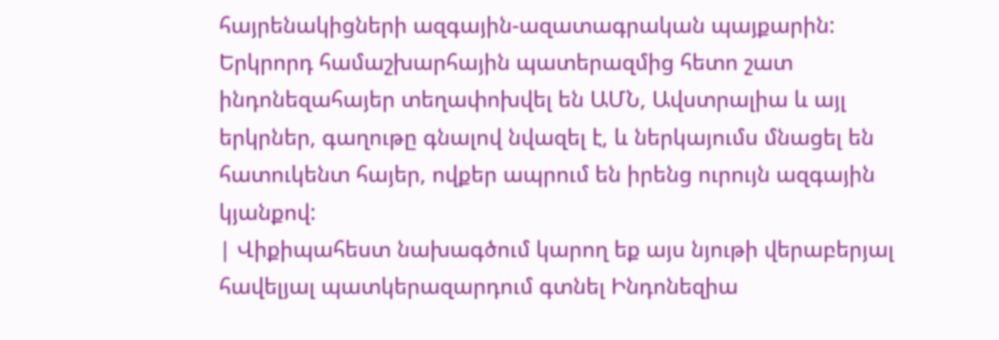հայրենակիցների ազգային-ազատագրական պայքարին: Երկրորդ համաշխարհային պատերազմից հետո շատ ինդոնեզահայեր տեղափոխվել են ԱՄՆ, Ավստրալիա և այլ երկրներ, գաղութը գնալով նվազել է, և ներկայումս մնացել են հատուկենտ հայեր, ովքեր ապրում են իրենց ուրույն ազգային կյանքով:
| Վիքիպահեստ նախագծում կարող եք այս նյութի վերաբերյալ հավելյալ պատկերազարդում գտնել Ինդոնեզիա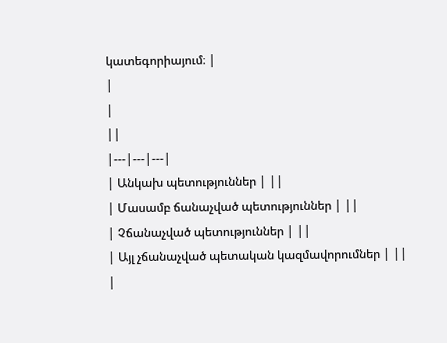կատեգորիայում։ |
|
|
||
|---|---|---|
| Անկախ պետություններ | ||
| Մասամբ ճանաչված պետություններ | ||
| Չճանաչված պետություններ | ||
| Այլ չճանաչված պետական կազմավորումներ | ||
|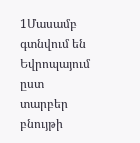1Մասամբ գտնվում են Եվրոպայում ըստ տարբեր բնույթի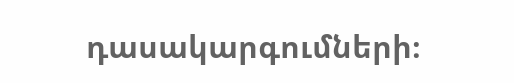դասակարգումների։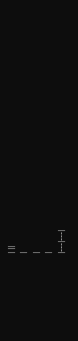| ||
|
|
|
|---|---|